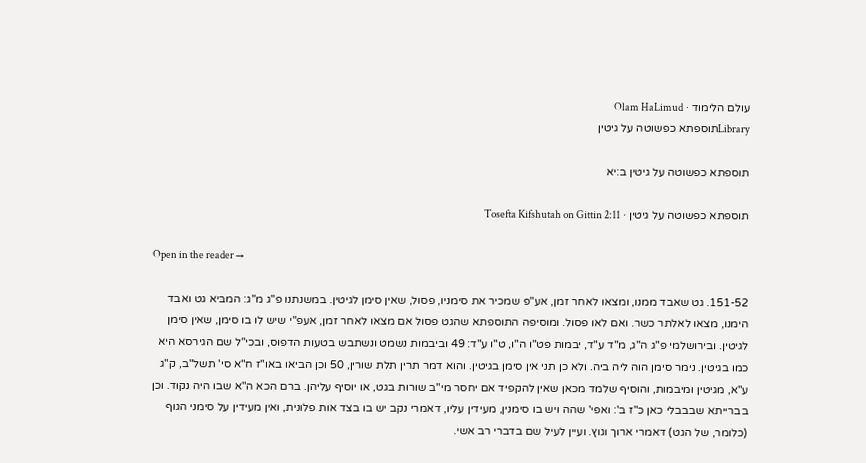עולם הלימוד · Olam HaLimud
Libraryתוספתא כפשוטה על גיטין

תוספתא כפשוטה על גיטין ב:יא

תוספתא כפשוטה על גיטין · Tosefta Kifshutah on Gittin 2:11

Open in the reader →

151-52. גט שאבד ממנו, ומצאו לאחר זמן, אע"פ שמכיר את סימניו, פסול, שאין סימן לגיטין. במשנתנו פ"ג מ"ג: המביא גט ואבד הימנו, מצאו לאלתר כשר. ואם לאו פסול. ומוסיפה התוספתא שהגט פסול אם מצאו לאחר זמן, אעפ"י שיש לו בו סימן, שאין סימן לגיטין. ובירושלמי פ"ג ה"ג, מ"ד ע"ד, יבמות פט"ו ה"ו, ט"ו ע"ד: 49 וביבמות נשמט ונשתבש בטעות הדפוס, ובכי"ל שם הגירסא היא כמו בגיטין. נימר סימן הוה ליה ביה. ולא כן תני אין סימן בגיטין. והוא דמר תרין תלת שורין, 50 וכן הביאו באו"ז ח"א סי' תשל"ב, ק"ג ע"א, מגיטין ומיבמות, והוסיף שלמד מכאן שאין להקפיד אם יחסר מי"ב שורות בגט, או יוסיף עליהן. ברם הכא ה"א שבו היה נקוד. וכן בברייתא שבבבלי כאן כ"ז ב': ואפי' שהה ויש בו סימנין, מעידין עליו, דאמרי נקב יש בו בצד אות פלונית, ואין מעידין על סימני הגוף (כלומר, של הגט) דאמרי ארוך וגוץ. ועיין לעיל שם בדברי רב אשי.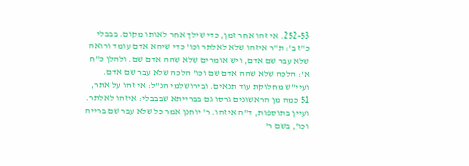252-53. אי זהו אחר זמן, כדי שילך אחר לאותו מקום. בבבלי כ"ז ב': ת"ר איזהו שלא לאלתר וכו' כדי שיהא אדם עומד ורואה שלא עבר שם אדם, ויש אומרים שלא שהה אדם שם. ולהלן כ"ח א': הלכה שלא שהה אדם שם וכו' הלכה שלא עבר שם אדם. ועיי"ש מחלוקת עוד תנאים. ובירושלמי הנ"ל: אי זהו על אתר, 51 כמה מן הראשונים גרסו גם בברייתא שבבבלי: איזהו לאלתר. ועיין בתוספות, ד"ה איזהו. ר' יוחנן אמר כל שלא עבר שם ברייה וכו', בשם ר'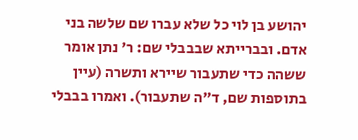יהושע בן לוי כל שלא עברו שם שלשה בני אדם. ובברייתא שבבבלי שם: ר' נתן אומר ששהה כדי שתעבור שיירא ותשרה (עיין בתוספות שם, ד"ה שתעבור). ואמרו בבבלי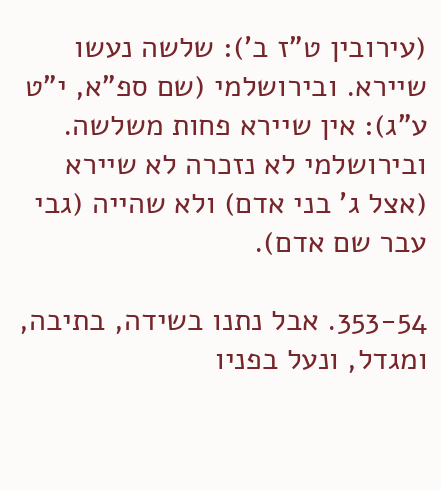(עירובין ט"ז ב'): שלשה נעשו שיירא. ובירושלמי (שם ספ"א, י"ט ע"ג): אין שיירא פחות משלשה. ובירושלמי לא נזכרה לא שיירא (אצל ג' בני אדם) ולא שהייה (גבי עבר שם אדם).

353-54. אבל נתנו בשידה, בתיבה, ומגדל, ונעל בפניו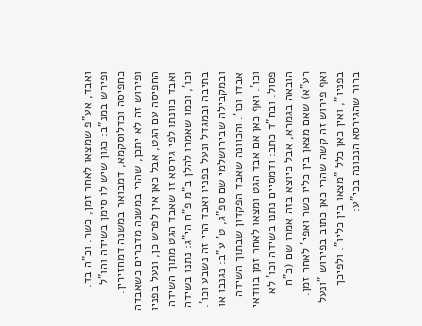ואבד, אע"פ שמצאו לאחר זמן, כשר. וכ"ה בד. ופירש במנ"ב: כגון שיש לו סימן בשידה והו"ל כחפיסה וכדלוסקמא, דמבואר במשנה דמחזירין. ופירוש זה לא יתכן, שהרי במשנה מדברים כשאבדה החפיסה עם הגט, אבל כאן אין לפרש כן, ונעל בפניו ואבד כוונתו לפי גירסא זו שאבד הגט מתוך השידה וכו', וכמו שאמרו להלן ב"מ פ"ח הי"ג: נתנו בשידה בתיבה ובמגדל ונעל בפניו ואבד הרי זה נשבע וכו'. ובמקבילה שבירושלמי שם ספ"ג, ט' ע"ב: נגנבו או אבדו וכו'. והכוונה שאבד הפקדון שבתוך השידה וכו'. ואף כאן אם אבד הגט ומצאו לאחר זמן בוודאי פסול. ובח"ד כתב: ודמסיים נתנו בשידה וכו' לא הובאה בגמרא, אבל כיוצא בזה אמרו שם (כ"ח רע"א) שאם מצאן בין כליו כשר ואפי' לאחר זמן. ואף פירוש זה קשה שהרי כאן כתוב בפירוש "ונעל בפניו", ואין כאן כלל "מצאו בין כליו". ולפיכך ברור שהגירסא הנכונה בכי"ע: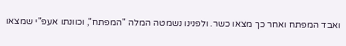ואבד המפתח ואחר כך מצאו כשר. ולפנינו נשמטה המלה "המפתח", וכוונתו אעפ"י שמצאו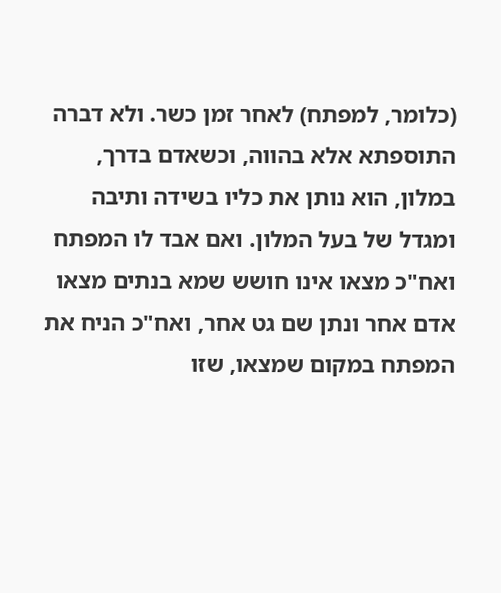(כלומר, למפתח) לאחר זמן כשר. ולא דברה התוספתא אלא בהווה, וכשאדם בדרך, במלון, הוא נותן את כליו בשידה ותיבה ומגדל של בעל המלון. ואם אבד לו המפתח ואח"כ מצאו אינו חושש שמא בנתים מצאו אדם אחר ונתן שם גט אחר, ואח"כ הניח את המפתח במקום שמצאו, שזו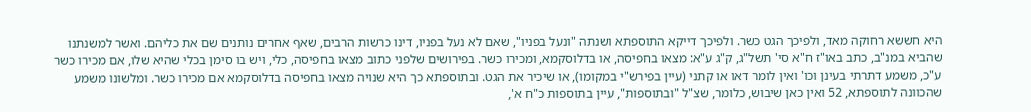היא חששא רחוקה מאד, ולפיכך הגט כשר. ולפיכך דייקא התוספתא ושנתה "ונעל בפניו", שאם לא נעל בפניו, דינו כרשות הרבים, שאף אחרים נותנים שם את כליהם. ואשר למשנתנו שהביא במנ"ב, כתב באו"ז ח"א סי' תשל"ג, ק"ג ע"א: מצאו בחפיסה, או בדלוסקמא, ומכירו כשר. בפירושים שלפני כתוב מצאו בחפיסה, כלי, ויש בו סימן בכלי שהיא שלו, אם מכירו כשר ע"כ, משמע דתרתי בעינן וכו' ואין לומר דאו או קתני (עיין בפירש"י במקומו), או שיכיר את הגט. ובתוספתא כך היא שנויה מצאו בחפיסה בדלוסקמא אם מכירו כשר. ומלשונו משמע שהכוונה לתוספתא, 52 ואין כאן שיבוש, כלומר, שצ"ל "ובתוספות", עיין בתוספות כ"ח א',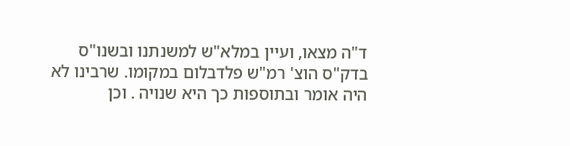ד"ה מצאו, ועיין במלא"ש למשנתנו ובשנו"ס בדק"ס הוצ' רמ"ש פלדבלום במקומו. שרבינו לא היה אומר ובתוספות כך היא שנויה . וכן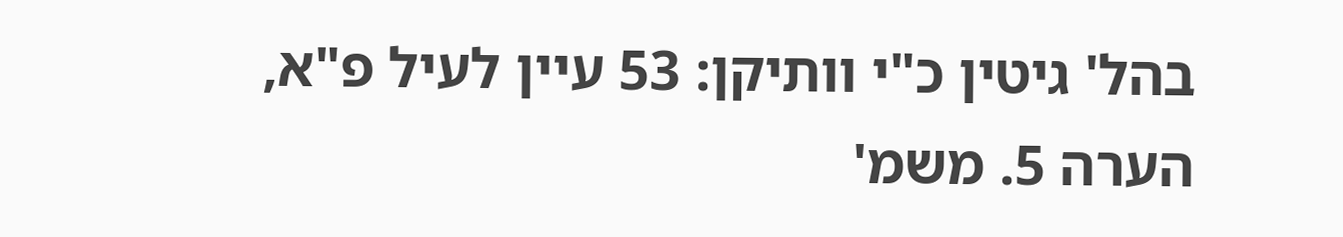בהל' גיטין כ"י וותיקן: 53 עיין לעיל פ"א, הערה 5. משמ'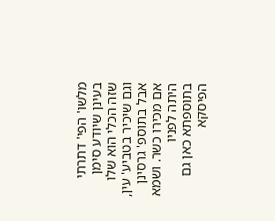מלשו' הפי' דתרתי בעינן שיודע סימן שזה הכלי הוא שלו וגם שיכיר בטביע' עין, אבל בתוספ' גרסינן אם מכירו כשר. ושמא היתה לפניו בתוספתא כאן גם הפיסקא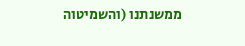ממשנתנו (והשמיטוה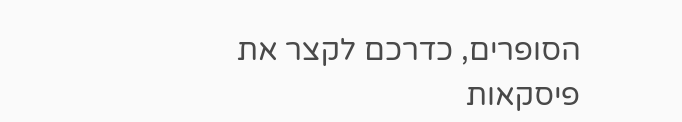הסופרים, כדרכם לקצר את פיסקאות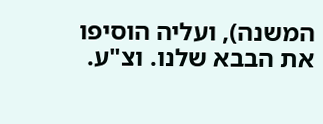המשנה), ועליה הוסיפו את הבבא שלנו. וצ"ע.